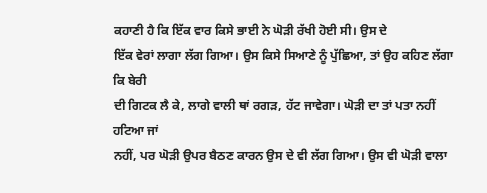ਕਹਾਣੀ ਹੈ ਕਿ ਇੱਕ ਵਾਰ ਕਿਸੇ ਭਾਈ ਨੇ ਘੋੜੀ ਰੱਖੀ ਹੋਈ ਸੀ। ਉਸ ਦੇ
ਇੱਕ ਵੇਰਾਂ ਲਾਗਾ ਲੱਗ ਗਿਆ। ਉਸ ਕਿਸੇ ਸਿਆਣੇ ਨੂੰ ਪੁੱਛਿਆ, ਤਾਂ ਉਹ ਕਹਿਣ ਲੱਗਾ ਕਿ ਬੇਰੀ
ਦੀ ਗਿਟਕ ਲੈ ਕੇ, ਲਾਗੇ ਵਾਲੀ ਥਾਂ ਰਗੜ, ਹੱਟ ਜਾਵੇਗਾ। ਘੋੜੀ ਦਾ ਤਾਂ ਪਤਾ ਨਹੀਂ ਹਟਿਆ ਜਾਂ
ਨਹੀਂ, ਪਰ ਘੋੜੀ ਉਪਰ ਬੈਠਣ ਕਾਰਨ ਉਸ ਦੇ ਵੀ ਲੱਗ ਗਿਆ। ਉਸ ਵੀ ਘੋੜੀ ਵਾਲਾ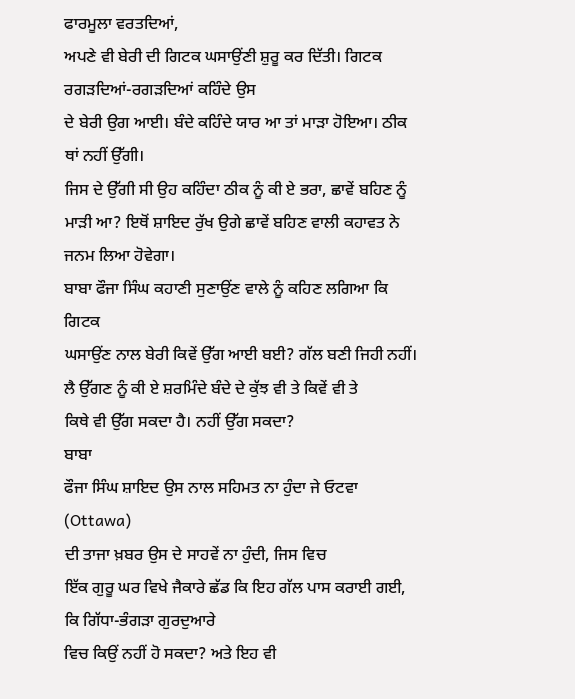ਫਾਰਮੂਲਾ ਵਰਤਦਿਆਂ,
ਅਪਣੇ ਵੀ ਬੇਰੀ ਦੀ ਗਿਟਕ ਘਸਾਉਂਣੀ ਸ਼ੁਰੂ ਕਰ ਦਿੱਤੀ। ਗਿਟਕ ਰਗੜਦਿਆਂ-ਰਗੜਦਿਆਂ ਕਹਿੰਦੇ ਉਸ
ਦੇ ਬੇਰੀ ਉਗ ਆਈ। ਬੰਦੇ ਕਹਿੰਦੇ ਯਾਰ ਆ ਤਾਂ ਮਾੜਾ ਹੋਇਆ। ਠੀਕ ਥਾਂ ਨਹੀਂ ਉੱਗੀ।
ਜਿਸ ਦੇ ਉੱਗੀ ਸੀ ਉਹ ਕਹਿੰਦਾ ਠੀਕ ਨੂੰ ਕੀ ਏ ਭਰਾ, ਛਾਵੇਂ ਬਹਿਣ ਨੂੰ
ਮਾੜੀ ਆ? ਇਥੋਂ ਸ਼ਾਇਦ ਰੁੱਖ ਉਗੇ ਛਾਵੇਂ ਬਹਿਣ ਵਾਲੀ ਕਹਾਵਤ ਨੇ ਜਨਮ ਲਿਆ ਹੋਵੇਗਾ।
ਬਾਬਾ ਫੌਜਾ ਸਿੰਘ ਕਹਾਣੀ ਸੁਣਾਉਂਣ ਵਾਲੇ ਨੂੰ ਕਹਿਣ ਲਗਿਆ ਕਿ ਗਿਟਕ
ਘਸਾਉਂਣ ਨਾਲ ਬੇਰੀ ਕਿਵੇਂ ਉੱਗ ਆਈ ਬਈ? ਗੱਲ ਬਣੀ ਜਿਹੀ ਨਹੀਂ।
ਲੈ ਉੱਗਣ ਨੂੰ ਕੀ ਏ ਸ਼ਰਮਿੰਦੇ ਬੰਦੇ ਦੇ ਕੁੱਝ ਵੀ ਤੇ ਕਿਵੇਂ ਵੀ ਤੇ
ਕਿਥੇ ਵੀ ਉੱਗ ਸਕਦਾ ਹੈ। ਨਹੀਂ ਉੱਗ ਸਕਦਾ?
ਬਾਬਾ
ਫੌਜਾ ਸਿੰਘ ਸ਼ਾਇਦ ਉਸ ਨਾਲ ਸਹਿਮਤ ਨਾ ਹੁੰਦਾ ਜੇ ਓਟਵਾ (Ottawa)
ਦੀ ਤਾਜਾ ਖ਼ਬਰ ਉਸ ਦੇ ਸਾਹਵੇਂ ਨਾ ਹੁੰਦੀ, ਜਿਸ ਵਿਚ
ਇੱਕ ਗੁਰੂ ਘਰ ਵਿਖੇ ਜੈਕਾਰੇ ਛੱਡ ਕਿ ਇਹ ਗੱਲ ਪਾਸ ਕਰਾਈ ਗਈ, ਕਿ ਗਿੱਧਾ-ਭੰਗੜਾ ਗੁਰਦੁਆਰੇ
ਵਿਚ ਕਿਉਂ ਨਹੀਂ ਹੋ ਸਕਦਾ? ਅਤੇ ਇਹ ਵੀ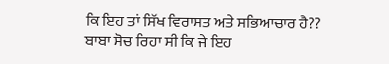ਕਿ ਇਹ ਤਾਂ ਸਿੱਖ ਵਿਰਾਸਤ ਅਤੇ ਸਭਿਆਚਾਰ ਹੈ??
ਬਾਬਾ ਸੋਚ ਰਿਹਾ ਸੀ ਕਿ ਜੇ ਇਹ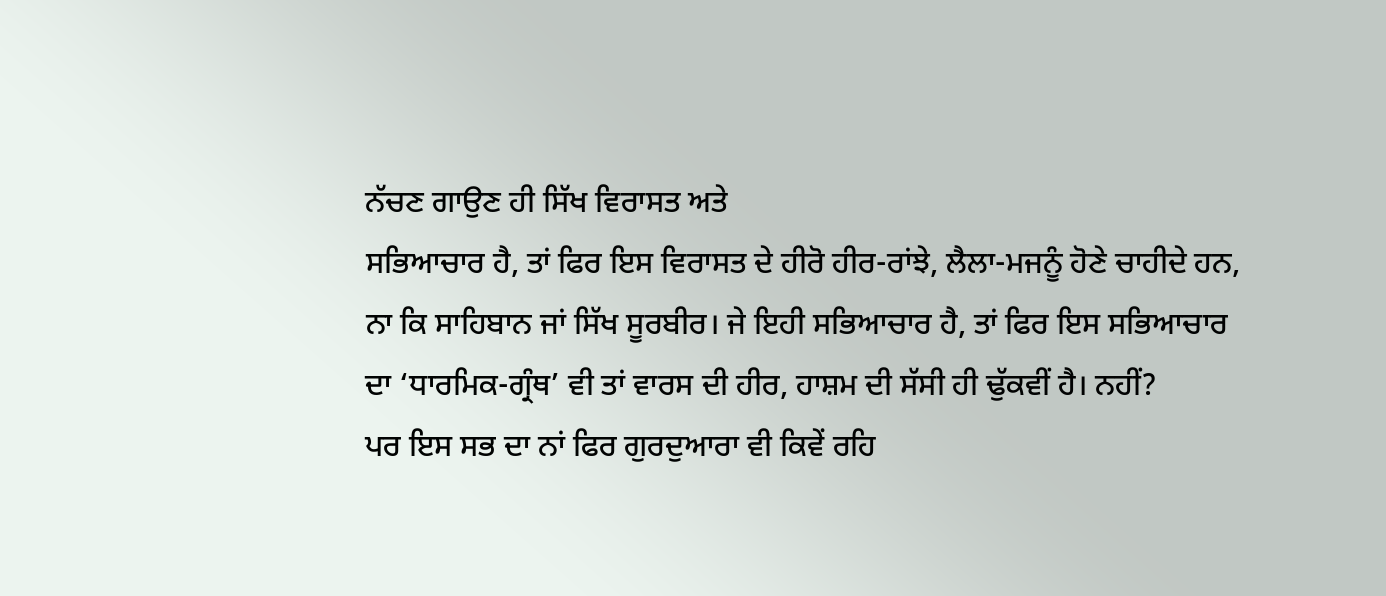ਨੱਚਣ ਗਾਉਣ ਹੀ ਸਿੱਖ ਵਿਰਾਸਤ ਅਤੇ
ਸਭਿਆਚਾਰ ਹੈ, ਤਾਂ ਫਿਰ ਇਸ ਵਿਰਾਸਤ ਦੇ ਹੀਰੋ ਹੀਰ-ਰਾਂਝੇ, ਲੈਲਾ-ਮਜਨੂੰ ਹੋਣੇ ਚਾਹੀਦੇ ਹਨ,
ਨਾ ਕਿ ਸਾਹਿਬਾਨ ਜਾਂ ਸਿੱਖ ਸੂਰਬੀਰ। ਜੇ ਇਹੀ ਸਭਿਆਚਾਰ ਹੈ, ਤਾਂ ਫਿਰ ਇਸ ਸਭਿਆਚਾਰ
ਦਾ ‘ਧਾਰਮਿਕ-ਗ੍ਰੰਥ’ ਵੀ ਤਾਂ ਵਾਰਸ ਦੀ ਹੀਰ, ਹਾਸ਼ਮ ਦੀ ਸੱਸੀ ਹੀ ਢੁੱਕਵੀਂ ਹੈ। ਨਹੀਂ?
ਪਰ ਇਸ ਸਭ ਦਾ ਨਾਂ ਫਿਰ ਗੁਰਦੁਆਰਾ ਵੀ ਕਿਵੇਂ ਰਹਿ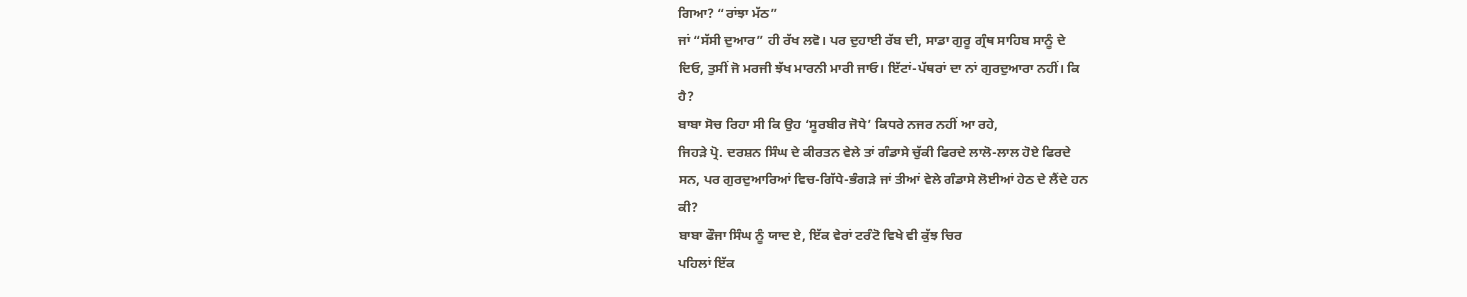ਗਿਆ? “ਰਾਂਝਾ ਮੱਠ”
ਜਾਂ “ਸੱਸੀ ਦੁਆਰ” ਹੀ ਰੱਖ ਲਵੋ। ਪਰ ਦੁਹਾਈ ਰੱਬ ਦੀ, ਸਾਡਾ ਗੁਰੂ ਗ੍ਰੰਥ ਸਾਹਿਬ ਸਾਨੂੰ ਦੇ
ਦਿਓ, ਤੁਸੀਂ ਜੋ ਮਰਜੀ ਝੱਖ ਮਾਰਨੀ ਮਾਰੀ ਜਾਓ। ਇੱਟਾਂ-ਪੱਥਰਾਂ ਦਾ ਨਾਂ ਗੁਰਦੁਆਰਾ ਨਹੀਂ। ਕਿ
ਹੈ?
ਬਾਬਾ ਸੋਚ ਰਿਹਾ ਸੀ ਕਿ ਉਹ ‘ਸੂਰਬੀਰ ਜੋਧੇ’ ਕਿਧਰੇ ਨਜਰ ਨਹੀਂ ਆ ਰਹੇ,
ਜਿਹੜੇ ਪ੍ਰੋ. ਦਰਸ਼ਨ ਸਿੰਘ ਦੇ ਕੀਰਤਨ ਵੇਲੇ ਤਾਂ ਗੰਡਾਸੇ ਚੁੱਕੀ ਫਿਰਦੇ ਲਾਲੋ-ਲਾਲ ਹੋਏ ਫਿਰਦੇ
ਸਨ, ਪਰ ਗੁਰਦੁਆਰਿਆਂ ਵਿਚ-ਗਿੱਧੇ-ਭੰਗੜੇ ਜਾਂ ਤੀਆਂ ਵੇਲੇ ਗੰਡਾਸੇ ਲੋਈਆਂ ਹੇਠ ਦੇ ਲੈਂਦੇ ਹਨ
ਕੀ?
ਬਾਬਾ ਫੌਜਾ ਸਿੰਘ ਨੂੰ ਯਾਦ ਏ, ਇੱਕ ਵੇਰਾਂ ਟਰੰਟੋ ਵਿਖੇ ਵੀ ਕੁੱਝ ਚਿਰ
ਪਹਿਲਾਂ ਇੱਕ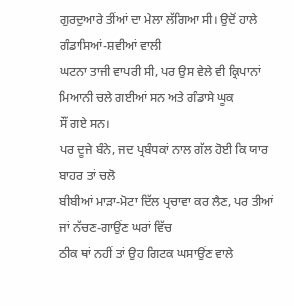ਗੁਰਦੁਆਰੇ ਤੀਂਆਂ ਦਾ ਮੇਲਾ ਲੱਗਿਆ ਸੀ। ਉਦੋਂ ਹਾਲੇ ਗੰਡਾਸਿਆਂ-ਸ਼ਵੀਆਂ ਵਾਲੀ
ਘਟਨਾ ਤਾਜੀ ਵਾਪਰੀ ਸੀ, ਪਰ ਉਸ ਵੇਲੇ ਵੀ ਕ੍ਰਿਪਾਨਾਂ ਮਿਆਨੀ ਚਲੇ ਗਈਆਂ ਸਨ ਅਤੇ ਗੰਡਾਸੇ ਘੂਕ
ਸੌਂ ਗਏ ਸਨ।
ਪਰ ਦੂਜੇ ਬੰਨੇ, ਜਦ ਪ੍ਰਬੰਧਕਾਂ ਨਾਲ ਗੱਲ ਹੋਈ ਕਿ ਯਾਰ ਬਾਹਰ ਤਾਂ ਚਲੋ
ਬੀਬੀਆਂ ਮਾੜਾ-ਮੋਟਾ ਦਿੱਲ ਪ੍ਰਚਾਵਾ ਕਰ ਲੈਣ, ਪਰ ਤੀਆਂ ਜਾਂ ਨੱਚਣ-ਗਾਉਂਣ ਘਰਾਂ ਵਿੱਚ
ਠੀਕ ਥਾਂ ਨਹੀਂ ਤਾਂ ਉਹ ਗਿਟਕ ਘਸਾਉਂਣ ਵਾਲੇ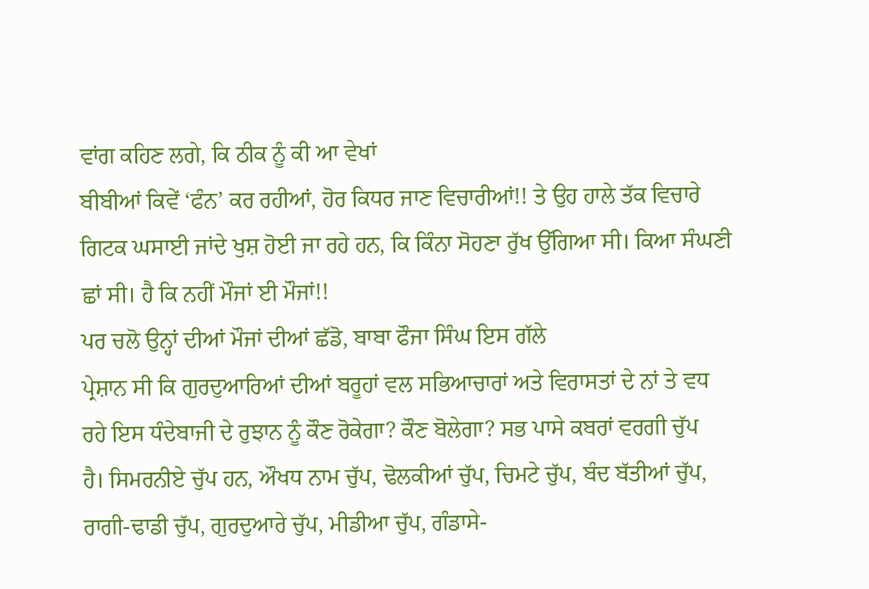ਵਾਂਗ ਕਹਿਣ ਲਗੇ, ਕਿ ਠੀਕ ਨੂੰ ਕੀ ਆ ਵੇਖਾਂ
ਬੀਬੀਆਂ ਕਿਵੇਂ ‘ਫੰਨ’ ਕਰ ਰਹੀਆਂ, ਹੋਰ ਕਿਧਰ ਜਾਣ ਵਿਚਾਰੀਆਂ!! ਤੇ ਉਹ ਹਾਲੇ ਤੱਕ ਵਿਚਾਰੇ
ਗਿਟਕ ਘਸਾਈ ਜਾਂਦੇ ਖੁਸ਼ ਹੋਈ ਜਾ ਰਹੇ ਹਨ, ਕਿ ਕਿੰਨਾ ਸੋਹਣਾ ਰੁੱਖ ਉੱਗਿਆ ਸੀ। ਕਿਆ ਸੰਘਣੀ
ਛਾਂ ਸੀ। ਹੈ ਕਿ ਨਹੀਂ ਮੌਜਾਂ ਈ ਮੌਜਾਂ!!
ਪਰ ਚਲੋ ਉਨ੍ਹਾਂ ਦੀਆਂ ਮੌਜਾਂ ਦੀਆਂ ਛੱਡੋ, ਬਾਬਾ ਫੌਜਾ ਸਿੰਘ ਇਸ ਗੱਲੇ
ਪ੍ਰੇਸ਼ਾਨ ਸੀ ਕਿ ਗੁਰਦੁਆਰਿਆਂ ਦੀਆਂ ਬਰੂਹਾਂ ਵਲ ਸਭਿਆਚਾਰਾਂ ਅਤੇ ਵਿਰਾਸਤਾਂ ਦੇ ਨਾਂ ਤੇ ਵਧ
ਰਹੇ ਇਸ ਧੰਦੇਬਾਜੀ ਦੇ ਰੁਝਾਨ ਨੂੰ ਕੌਣ ਰੋਕੇਗਾ? ਕੌਣ ਬੋਲੇਗਾ? ਸਭ ਪਾਸੇ ਕਬਰਾਂ ਵਰਗੀ ਚੁੱਪ
ਹੈ। ਸਿਮਰਨੀਏ ਚੁੱਪ ਹਨ, ਔਖਧ ਨਾਮ ਚੁੱਪ, ਢੋਲਕੀਆਂ ਚੁੱਪ, ਚਿਮਟੇ ਚੁੱਪ, ਬੰਦ ਬੱਤੀਆਂ ਚੁੱਪ,
ਰਾਗੀ-ਢਾਡੀ ਚੁੱਪ, ਗੁਰਦੁਆਰੇ ਚੁੱਪ, ਮੀਡੀਆ ਚੁੱਪ, ਗੰਡਾਸੇ-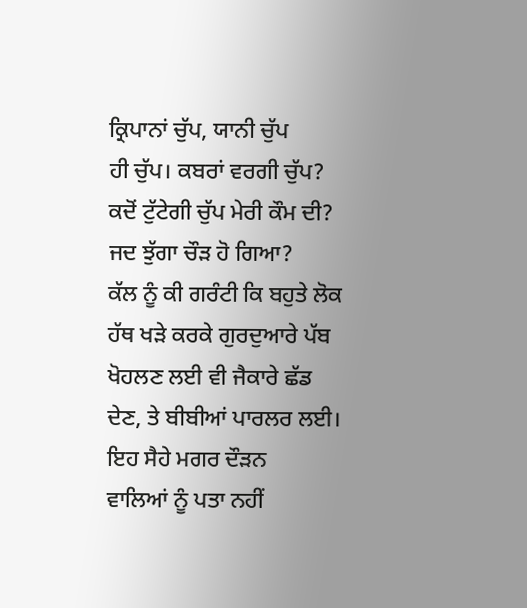ਕ੍ਰਿਪਾਨਾਂ ਚੁੱਪ, ਯਾਨੀ ਚੁੱਪ
ਹੀ ਚੁੱਪ। ਕਬਰਾਂ ਵਰਗੀ ਚੁੱਪ? ਕਦੋਂ ਟੁੱਟੇਗੀ ਚੁੱਪ ਮੇਰੀ ਕੌਮ ਦੀ? ਜਦ ਝੁੱਗਾ ਚੌੜ ਹੋ ਗਿਆ?
ਕੱਲ ਨੂੰ ਕੀ ਗਰੰਟੀ ਕਿ ਬਹੁਤੇ ਲੋਕ ਹੱਥ ਖੜੇ ਕਰਕੇ ਗੁਰਦੁਆਰੇ ਪੱਬ
ਖੋਹਲਣ ਲਈ ਵੀ ਜੈਕਾਰੇ ਛੱਡ ਦੇਣ, ਤੇ ਬੀਬੀਆਂ ਪਾਰਲਰ ਲਈ। ਇਹ ਸੈਹੇ ਮਗਰ ਦੌੜਨ
ਵਾਲਿਆਂ ਨੂੰ ਪਤਾ ਨਹੀਂ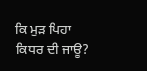ਕਿ ਮੁੜ ਪਿਹਾ ਕਿਧਰ ਦੀ ਜਾਊ?